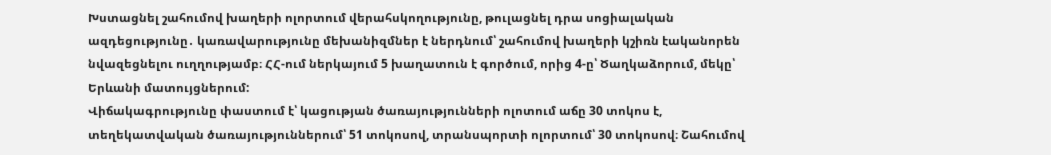Խստացնել շահումով խաղերի ոլորտում վերահսկողությունը, թուլացնել դրա սոցիալական ազդեցությունը․ կառավարությունը մեխանիզմներ է ներդնում՝ շահումով խաղերի կշիռն էականորեն նվազեցնելու ուղղությամբ։ ՀՀ-ում ներկայում 5 խաղատուն է գործում, որից 4-ը՝ Ծաղկաձորում, մեկը՝ Երևանի մատույցներում:
Վիճակագրությունը փաստում է՝ կացության ծառայությունների ոլոտում աճը 30 տոկոս է, տեղեկատվական ծառայություններում՝ 51 տոկոսով, տրանսպորտի ոլորտում՝ 30 տոկոսով։ Շահումով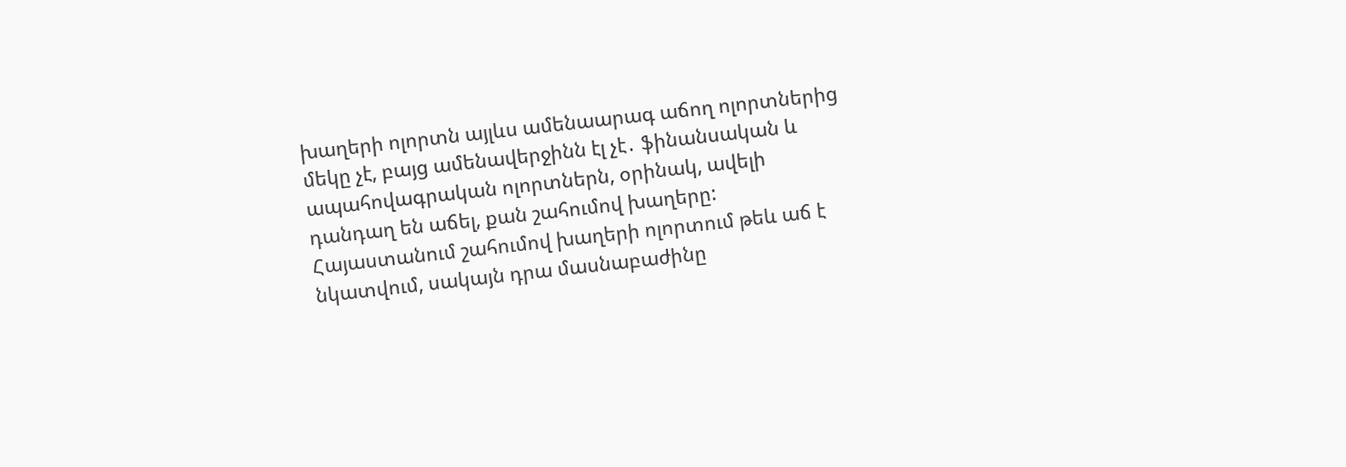խաղերի ոլորտն այլևս ամենաարագ աճող ոլորտներից մեկը չէ, բայց ամենավերջինն էլ չէ․ ֆինանսական և ապահովագրական ոլորտներն, օրինակ, ավելի դանդաղ են աճել, քան շահումով խաղերը:
Հայաստանում շահումով խաղերի ոլորտում թեև աճ է նկատվում, սակայն դրա մասնաբաժինը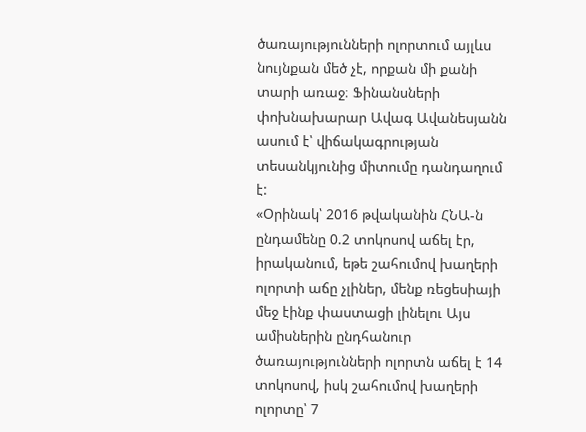ծառայությունների ոլորտում այլևս նույնքան մեծ չէ, որքան մի քանի տարի առաջ։ Ֆինանսների փոխնախարար Ավագ Ավանեսյանն ասում է՝ վիճակագրության տեսանկյունից միտումը դանդաղում է:
«Օրինակ՝ 2016 թվականին ՀՆԱ-ն ընդամենը 0.2 տոկոսով աճել էր, իրականում, եթե շահումով խաղերի ոլորտի աճը չլիներ, մենք ռեցեսիայի մեջ էինք փաստացի լինելու Այս ամիսներին ընդհանուր ծառայությունների ոլորտն աճել է 14 տոկոսով, իսկ շահումով խաղերի ոլորտը՝ 7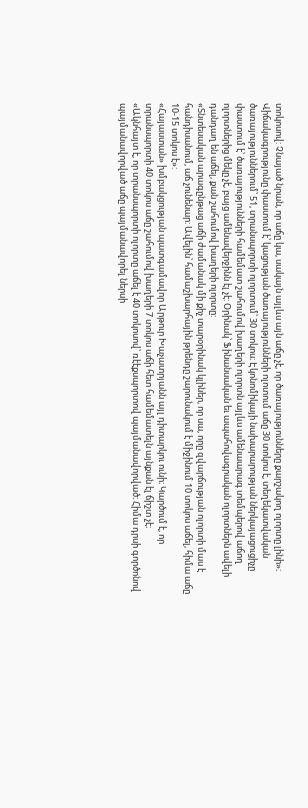տոկոսով: Չնայած նրան, որ աճը կա, սակայն այլևս այն աճը չէ, որ ծառայությունները քարշակող ոլորտը լինի»։
Վիճակագրությունը փաստում է՝ կացության ծառայությունների ոլոտում աճը 30 տոկոս է, տեղեկատվական ծառայություններում՝ 51, տրանսպորտի ոլորտում՝ 30 տոկոս։ Էկոնոմիկայի նախարարության ներկայացուցիչը փաստում է՝ ծառայությունների համեմատ շահումով խաղերի ոլորտն այլևս ամենաարագ տեմպերով աճող ոլորտներից մեկը չէ, բայց ամենավերջինն էլ չէ: Օրինակ՝ Ֆինանսական եւ ապահովագրական ոլորտներն ավելի դանդաղ են աճել, քան շահումով խաղերի ոլորտը:
«Տնտեսական արագընթաց աճի ժամանակ մի քիչ տարօրինակ կլիներ, որ սա, որը զվարճության ոլորտի մաս է հանդիսանում, աճ չունենար: Ավելին՝ համաշխարհային թրենդը շարունակում է միջինում 10 տոկոս աճել, հիմա աճը 10-15 տոկոս է»:
«Հայաստան» խմբակցության պատգամավոր Արթուր Խաչատրյանն այլ դիտարկու ունի։ Կարծում է, որ տրանսպորտի 40 տոկոս աճը շահումով խաղերի 7 տոկոս աճի հետ համեմատելն այնքան էլ ճիշտ չէ։
«Ակնհայտ է, որ տրանսպորտի ոլորտը աճել է 40 տոկոսով՝ ռէէքսպորտով պայմանավորված։ Հիմա դրսի գործոնով պայմանավորված աճը պայմանավորել ներսի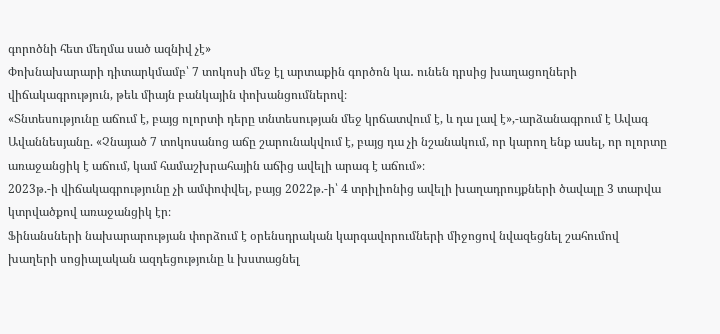գորոծնի հետ մեղմա սած ազնիվ չէ»
Փոխնախարարի դիտարկմամբ՝ 7 տոկոսի մեջ էլ արտաքին գործոն կա․ ունեն դրսից խաղացողների վիճակագրություն, թեև միայն բանկային փոխանցումներով։
«Տնտեսությունը աճում է, բայց ոլորտի դերը տնտեսության մեջ կրճատվում է, և դա լավ է»,-արձանագրում է Ավագ Ավաննեսյանը. «Չնայած 7 տոկոսանոց աճը շարունակվում է, բայց դա չի նշանակում, որ կարող ենք ասել, որ ոլորտը առաջանցիկ է աճում, կամ համաշխրահային աճից ավելի արագ է աճում»։
2023թ.-ի վիճակագրությունը չի ամփոփվել, բայց 2022թ.-ի՝ 4 տրիլիոնից ավելի խաղադրույքների ծավալը 3 տարվա կտրվածքով առաջանցիկ էր։
Ֆինանսների նախարարության փորձում է օրենսդրական կարգավորումների միջոցով նվազեցնել շահումով խաղերի սոցիալական ազդեցությունը և խստացնել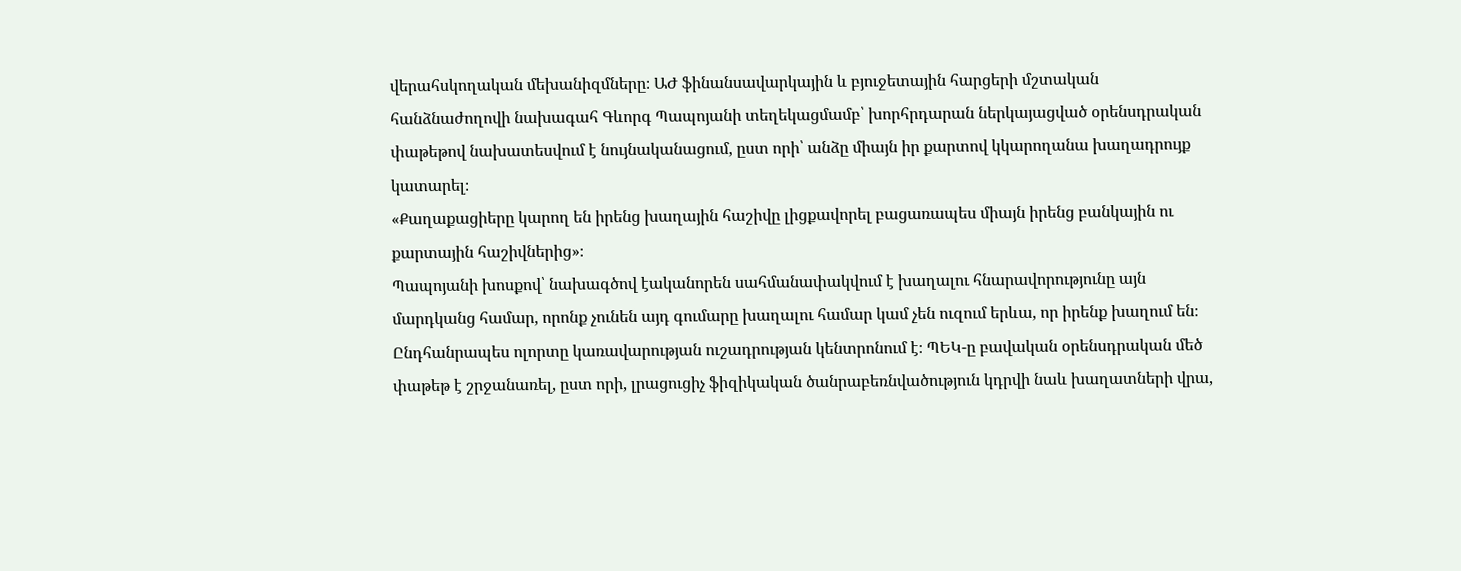վերահսկողական մեխանիզմները։ ԱԺ ֆինանսավարկային և բյուջետային հարցերի մշտական հանձնաժողովի նախագահ Գևորգ Պապոյանի տեղեկացմամբ՝ խորհրդարան ներկայացված օրենսդրական փաթեթով նախատեսվում է նույնականացում, ըստ որի՝ անձը միայն իր քարտով կկարողանա խաղադրույք կատարել։
«Քաղաքացիերը կարող են իրենց խաղային հաշիվը լիցքավորել բացառապես միայն իրենց բանկային ու քարտային հաշիվներից»։
Պապոյանի խոսքով՝ նախագծով էականորեն սահմանափակվում է խաղալու հնարավորությունը այն մարդկանց համար, որոնք չունեն այդ գումարը խաղալու համար կամ չեն ուզում երևա, որ իրենք խաղում են։ Ընդհանրապես ոլորտը կառավարության ուշադրության կենտրոնում է։ ՊԵԿ-ը բավական օրենսդրական մեծ փաթեթ է շրջանառել, ըստ որի, լրացուցիչ ֆիզիկական ծանրաբեռնվածություն կդրվի նաև խաղատների վրա,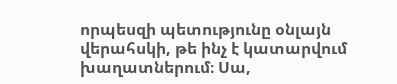որպեսզի պետությունը օնլայն վերահսկի, թե ինչ է կատարվում խաղատներում։ Սա,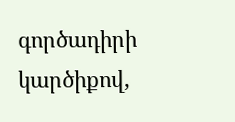գործադիրի կարծիքով,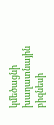կմեծացնի խաղատնային բիզնեսի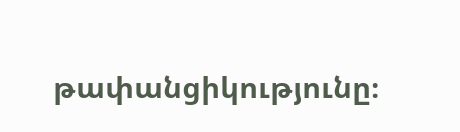թափանցիկությունը։